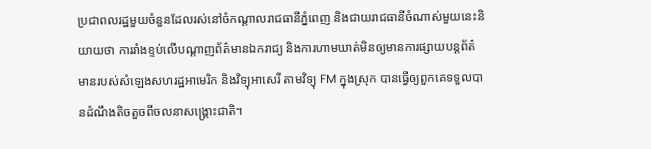ប្រជាពលរដ្ឋមួយចំនួនដែលរស់នៅចំកណ្តាលរាជធានីភ្នំពេញ និងជាយរាជធានីចំណាស់មួយនេះនិយាយថា ការរាំងខ្ទប់លើបណ្តាញព័ត៌មានឯករាជ្យ និងការហាមឃាត់មិនឲ្យមានការផ្សាយបន្តព័ត៌មានរបស់សំឡេងសហរដ្ឋអាមេរិក និងវិទ្យុអាសេរី តាមវិទ្យុ FM ក្នុងស្រុក បានធ្វើឲ្យពួកគេទទួលបានដំណឹងតិចតួចពីចលនាសង្គ្រោះជាតិ។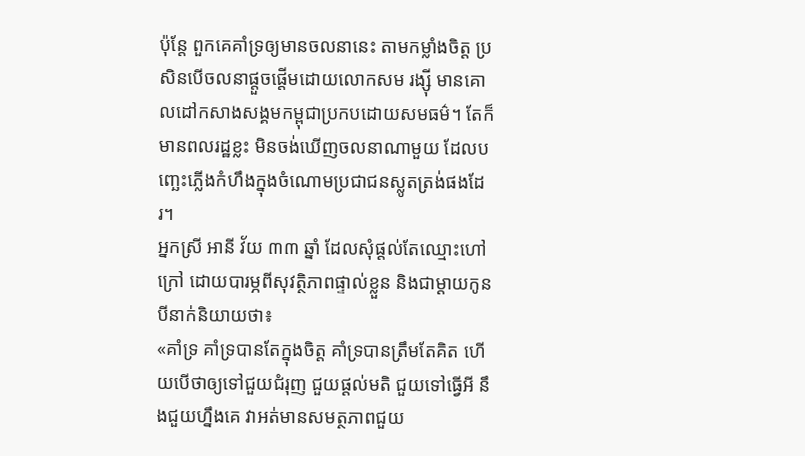ប៉ុន្តែ ពួកគេគាំទ្រឲ្យមានចលនានេះ តាមកម្លាំងចិត្ត ប្រសិនបើចលនាផ្តួចផ្តើមដោយលោកសម រង្ស៊ី មានគោលដៅកសាងសង្គមកម្ពុជាប្រកបដោយសមធម៌។ តែក៏មានពលរដ្ឋខ្លះ មិនចង់ឃើញចលនាណាមួយ ដែលបញ្ឆេះភ្លើងកំហឹងក្នុងចំណោមប្រជាជនស្លូតត្រង់ផងដែរ។
អ្នកស្រី អានី វ័យ ៣៣ ឆ្នាំ ដែលសុំផ្តល់តែឈ្មោះហៅក្រៅ ដោយបារម្ភពីសុវត្ថិភាពផ្ទាល់ខ្លួន និងជាម្តាយកូនបីនាក់និយាយថា៖
«គាំទ្រ គាំទ្របានតែក្នុងចិត្ត គាំទ្របានត្រឹមតែគិត ហើយបើថាឲ្យទៅជួយជំរុញ ជួយផ្តល់មតិ ជួយទៅធ្វើអី នឹងជួយហ្នឹងគេ វាអត់មានសមត្ថភាពជួយ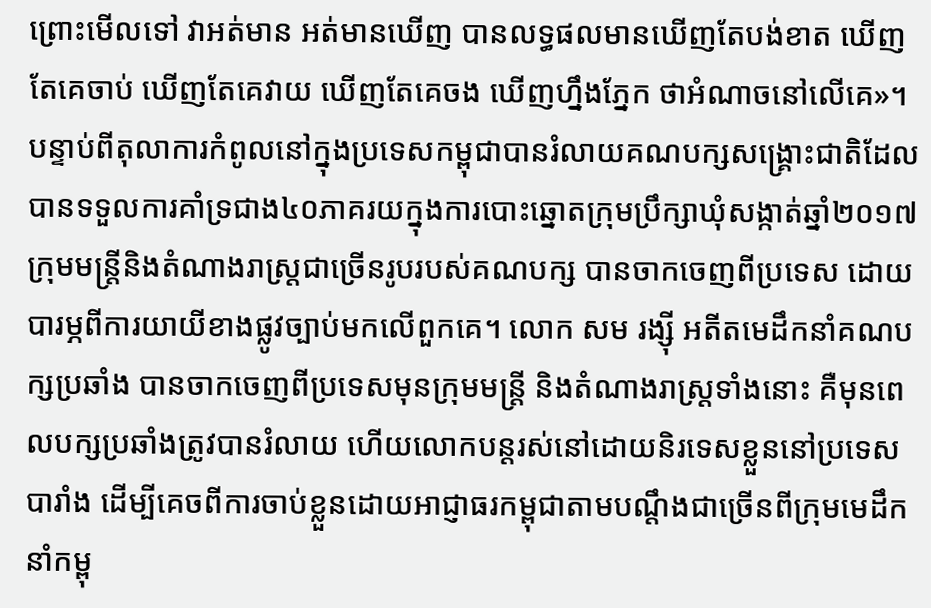ព្រោះមើលទៅ វាអត់មាន អត់មានឃើញ បានលទ្ធផលមានឃើញតែបង់ខាត ឃើញតែគេចាប់ ឃើញតែគេវាយ ឃើញតែគេចង ឃើញហ្នឹងភ្នែក ថាអំណាចនៅលើគេ»។
បន្ទាប់ពីតុលាការកំពូលនៅក្នុងប្រទេសកម្ពុជាបានរំលាយគណបក្សសង្រ្គោះជាតិដែលបានទទួលការគាំទ្រជាង៤០ភាគរយក្នុងការបោះឆ្នោតក្រុមប្រឹក្សាឃុំសង្កាត់ឆ្នាំ២០១៧ ក្រុមមន្ត្រីនិងតំណាងរាស្ត្រជាច្រើនរូបរបស់គណបក្ស បានចាកចេញពីប្រទេស ដោយបារម្ភពីការយាយីខាងផ្លូវច្បាប់មកលើពួកគេ។ លោក សម រង្ស៊ី អតីតមេដឹកនាំគណបក្សប្រឆាំង បានចាកចេញពីប្រទេសមុនក្រុមមន្ត្រី និងតំណាងរាស្ត្រទាំងនោះ គឺមុនពេលបក្សប្រឆាំងត្រូវបានរំលាយ ហើយលោកបន្តរស់នៅដោយនិរទេសខ្លួននៅប្រទេសបារាំង ដើម្បីគេចពីការចាប់ខ្លួនដោយអាជ្ញាធរកម្ពុជាតាមបណ្តឹងជាច្រើនពីក្រុមមេដឹកនាំកម្ពុ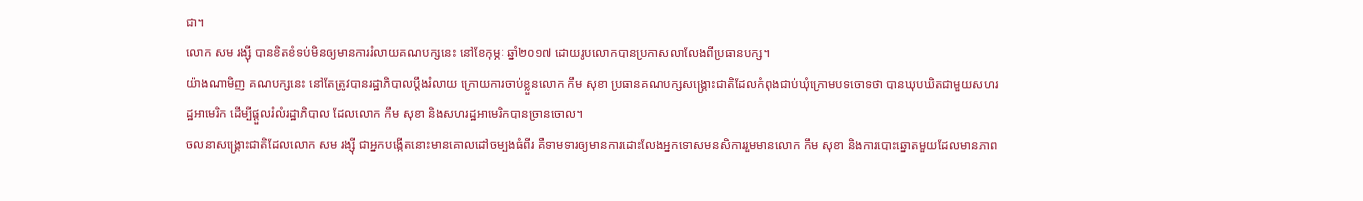ជា។
លោក សម រង្ស៊ី បានខិតខំទប់មិនឲ្យមានការរំលាយគណបក្សនេះ នៅខែកុម្ភៈ ឆ្នាំ២០១៧ ដោយរូបលោកបានប្រកាសលាលែងពីប្រធានបក្ស។
យ៉ាងណាមិញ គណបក្សនេះ នៅតែត្រូវបានរដ្ឋាភិបាលប្តឹងរំលាយ ក្រោយការចាប់ខ្លួនលោក កឹម សុខា ប្រធានគណបក្សសង្គ្រោះជាតិដែលកំពុងជាប់ឃុំក្រោមបទចោទថា បានឃុបឃិតជាមួយសហរដ្ឋអាមេរិក ដើម្បីផ្តួលរំលំរដ្ឋាភិបាល ដែលលោក កឹម សុខា និងសហរដ្ឋអាមេរិកបានច្រានចោល។
ចលនាសង្គ្រោះជាតិដែលលោក សម រង្ស៊ី ជាអ្នកបង្កើតនោះមានគោលដៅចម្បងធំពីរ គឺទាមទារឲ្យមានការដោះលែងអ្នកទោសមនសិការរួមមានលោក កឹម សុខា និងការបោះឆ្នោតមួយដែលមានភាព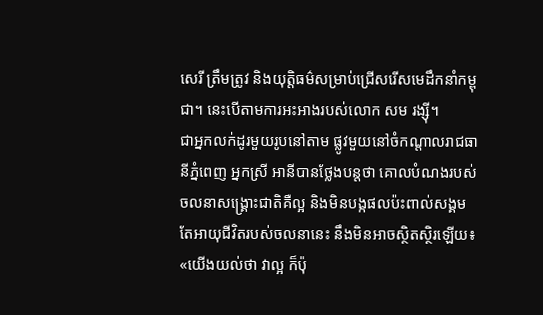សេរី ត្រឹមត្រូវ និងយុត្តិធម៌សម្រាប់ជ្រើសរើសមេដឹកនាំកម្ពុជា។ នេះបើតាមការអះអាងរបស់លោក សម រង្ស៊ី។
ជាអ្នកលក់ដូរមួយរូបនៅតាម ផ្លូវមួយនៅចំកណ្តាលរាជធានីភ្នំពេញ អ្នកស្រី អានីបានថ្លែងបន្តថា គោលបំណងរបស់ចលនាសង្គ្រោះជាតិគឺល្អ និងមិនបង្កផលប៉ះពាល់សង្គម តែអាយុជីវិតរបស់ចលនានេះ នឹងមិនអាចស្ថិតស្ថិរឡើយ៖
«យើងយល់ថា វាល្អ ក៏ប៉ុ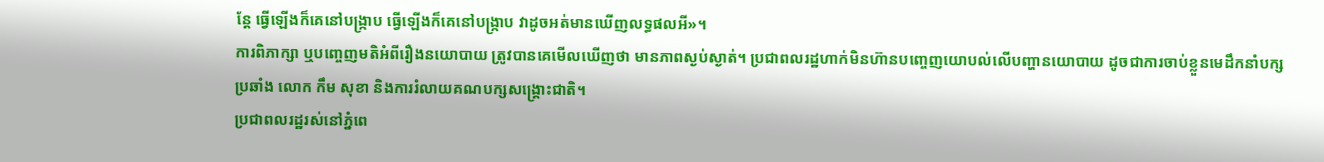ន្តែ ធ្វើឡើងក៏គេនៅបង្ក្រាប ធ្វើឡើងក៏គេនៅបង្រ្កាប វាដូចអត់មានឃើញលទ្ធផលអី»។
ការពិភាក្សា ឬបញ្ចេញមតិអំពីរឿងនយោបាយ ត្រូវបានគេមើលឃើញថា មានភាពស្ងប់ស្ងាត់។ ប្រជាពលរដ្ឋហាក់មិនហ៊ានបញ្ចេញយោបល់លើបញ្ហានយោបាយ ដូចជាការចាប់ខ្លួនមេដឹកនាំបក្សប្រឆាំង លោក កឹម សុខា និងការរំលាយគណបក្សសង្រ្គោះជាតិ។
ប្រជាពលរដ្ឋរស់នៅភ្នំពេ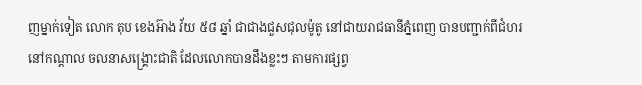ញម្នាក់ទៀត លោក តុប ខេងអ៊ាង វ័យ ៥៨ ឆ្នាំ ជាជាងជួសជុលម៉ូតូ នៅជាយរាជធានីភ្នំពេញ បានបញ្ជាក់ពីជំហរនៅកណ្តាល ចលនាសង្គ្រោះជាតិ ដែលលោកបានដឹងខ្លះៗ តាមការផ្សព្វ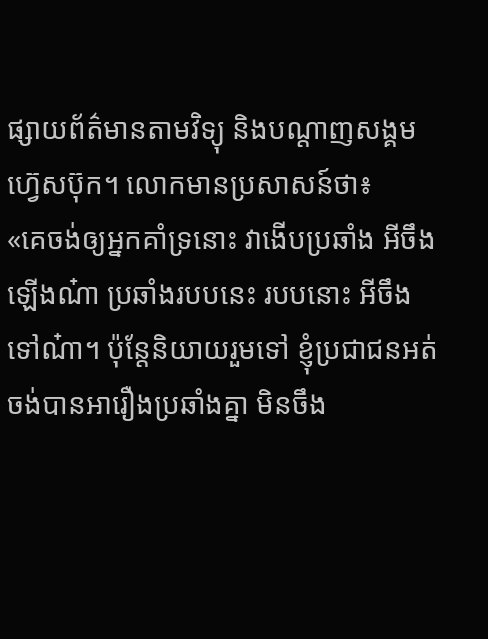ផ្សាយព័ត៌មានតាមវិទ្យុ និងបណ្តាញសង្គមហ្វ៊េសប៊ុក។ លោកមានប្រសាសន៍ថា៖
«គេចង់ឲ្យអ្នកគាំទ្រនោះ វាងើបប្រឆាំង អីចឹងឡើងណ៎ា ប្រឆាំងរបបនេះ របបនោះ អីចឹងទៅណ៎ា។ ប៉ុន្តែនិយាយរួមទៅ ខ្ញុំប្រជាជនអត់ចង់បានអារឿងប្រឆាំងគ្នា មិនចឹង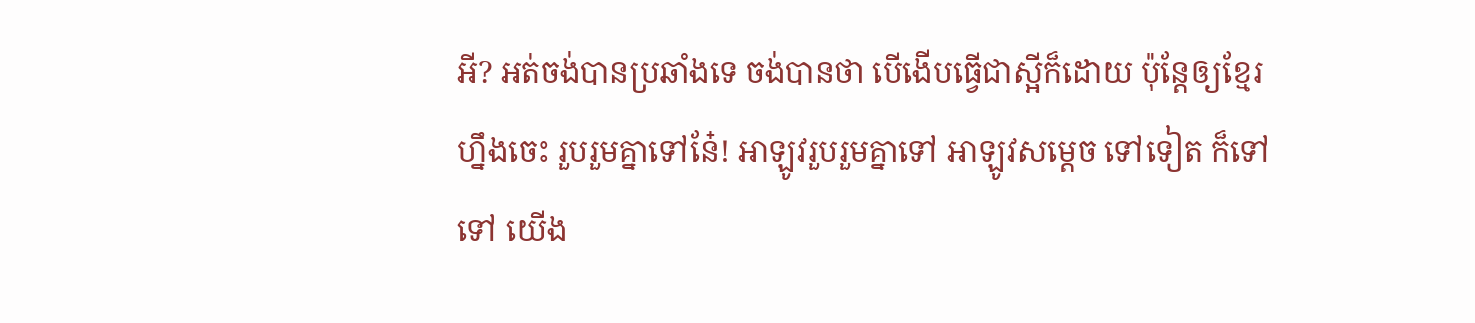អី? អត់ចង់បានប្រឆាំងទេ ចង់បានថា បើងើបធ្វើជាស្អីក៏ដោយ ប៉ុន្តែឲ្យខ្មែរហ្នឹងចេះ រួបរួមគ្នាទៅនែ៎! អាឡូវរួបរួមគ្នាទៅ អាឡូវសម្តេច ទៅទៀត ក៏ទៅទៅ យើង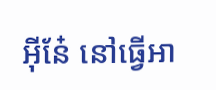អ៊ីនែ៎ នៅធ្វើអា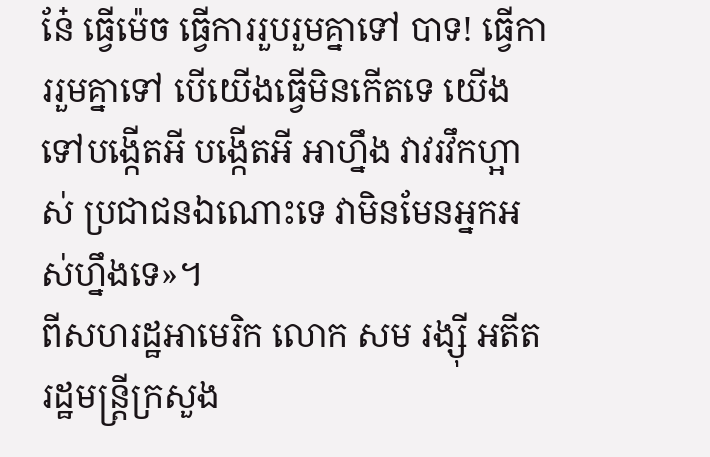នែ៎ ធ្វើម៉េច ធ្វើការរួបរួមគ្នាទៅ បាទ! ធ្វើការរួមគ្នាទៅ បើយើងធ្វើមិនកើតទេ យើងទៅបង្កើតអី បង្កើតអី អាហ្នឹង វាវរវឹកហ្អាស់ ប្រជាជនឯណោះទេ វាមិនមែនអ្នកអស់ហ្នឹងទេ»។
ពីសហរដ្ឋអាមេរិក លោក សម រង្ស៊ី អតីតរដ្ឋមន្ត្រីក្រសួង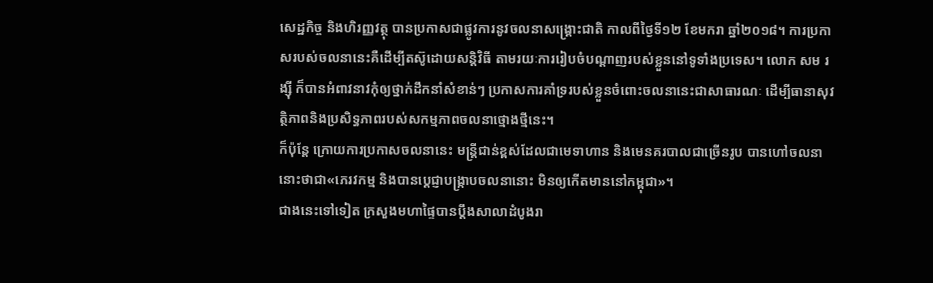សេដ្ឋកិច្ច និងហិរញ្ញវត្ថុ បានប្រកាសជាផ្លូវការនូវចលនាសង្គ្រោះជាតិ កាលពីថ្ងៃទី១២ ខែមករា ឆ្នាំ២០១៨។ ការប្រកាសរបស់ចលនានេះគឺដើម្បីតស៊ូដោយសន្តិវិធី តាមរយៈការរៀបចំបណ្តាញរបស់ខ្លួននៅទូទាំងប្រទេស។ លោក សម រង្ស៊ី ក៏បានអំពាវនាវកុំឲ្យថ្នាក់ដឹកនាំសំខាន់ៗ ប្រកាសការគាំទ្ររបស់ខ្លួនចំពោះចលនានេះជាសាធារណៈ ដើម្បីធានាសុវត្ថិភាពនិងប្រសិទ្ធភាពរបស់សកម្មភាពចលនាថ្មោងថ្មីនេះ។
ក៏ប៉ុន្តែ ក្រោយការប្រកាសចលនានេះ មន្រ្តីជាន់ខ្ពស់ដែលជាមេទាហាន និងមេនគរបាលជាច្រើនរូប បានហៅចលនានោះថាជា«ភេរវកម្ម និងបានប្តេជ្ញាបង្រ្កាបចលនានោះ មិនឲ្យកើតមាននៅកម្ពុជា»។
ជាងនេះទៅទៀត ក្រសួងមហាផ្ទៃបានប្តឹងសាលាដំបូងរា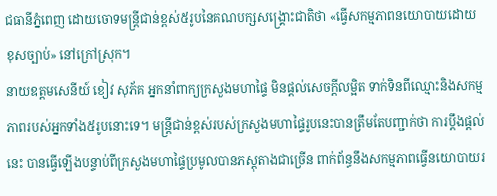ជធានីភ្នំពេញ ដោយចោទមន្រ្តីជាន់ខ្ពស់៥រូបនៃគណបក្សសង្គ្រោះជាតិថា «ធ្វើសកម្មភាពនយោបាយដោយខុសច្បាប់» នៅក្រៅស្រុក។
នាយឧត្តមសេនីយ៍ ខៀវ សុភ័គ អ្នកនាំពាក្យក្រសួងមហាផ្ទៃ មិនផ្តល់សេចក្តីលម្អិត ទាក់ទិនពីឈ្មោះនិងសកម្មភាពរបស់អ្នកទាំង៥រូបនោះទេ។ មន្ត្រីជាន់ខ្ពស់របស់ក្រសួងមហាផ្ទៃរូបនេះបានត្រឹមតែបញ្ជាក់ថា ការប្តឹងផ្តល់នេះ បានធ្វើឡើងបន្ទាប់ពីក្រសួងមហាផ្ទៃប្រមូលបានភស្តុតាងជាច្រើន ពាក់ព័ន្ធនឹងសកម្មភាពធ្វើនយោបាយរ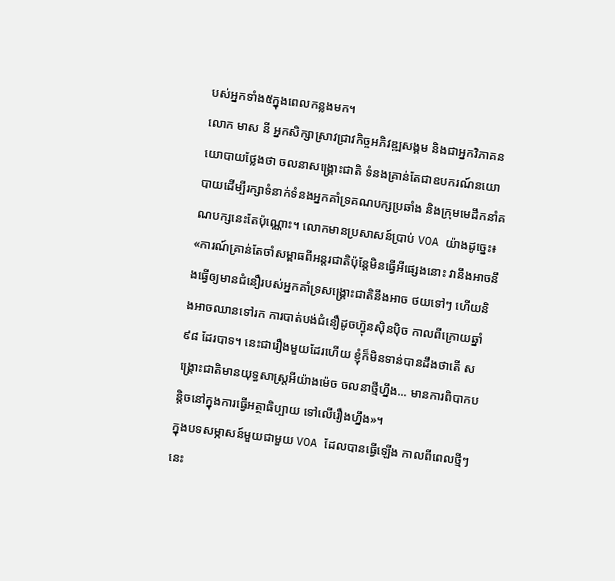បស់អ្នកទាំង៥ក្នុងពេលកន្លងមក។
លោក មាស នី អ្នកសិក្សាស្រាវជ្រាវកិច្ចអភិវឌ្ឍសង្គម និងជាអ្នកវិភាគនយោបាយថ្លែងថា ចលនាសង្គ្រោះជាតិ ទំនងគ្រាន់តែជាឧបករណ៍នយោបាយដើម្បីរក្សាទំនាក់ទំនងអ្នកគាំទ្រគណបក្សប្រឆាំង និងក្រុមមេដឹកនាំគណបក្សនេះតែប៉ុណ្ណោះ។ លោកមានប្រសាសន៍ប្រាប់ VOA យ៉ាងដូច្នេះ៖
«ការណ៍គ្រាន់តែចាំសម្ពាធពីអន្តរជាតិប៉ុន្តែមិនធ្វើអីផ្សេងនោះ វានឹងអាចនឹងធ្វើឲ្យមានជំនឿរបស់អ្នកគាំទ្រសង្គ្រោះជាតិនឹងអាច ថយទៅៗ ហើយនិងអាចឈានទៅរក ការបាត់បង់ជំនឿដូចហ៊្វុនស៊ិនប៉ិច កាលពីក្រោយឆ្នាំ៩៨ ដែរបាទ។ នេះជារឿងមួយដែរហើយ ខ្ញុំក៏មិនទាន់បានដឹងថាតើ សង្គ្រោះជាតិមានយុទ្ធសាស្ត្រអីយ៉ាងម៉េច ចលនាថ្មីហ្នឹង... មានការពិបាកបន្តិចនៅក្នុងការធ្វើអត្ថាធិប្បាយ ទៅលើរឿងហ្នឹង»។
ក្នុងបទសម្ភាសន៍មួយជាមួយ VOA ដែលបានធ្វើឡើង កាលពីពេលថ្មីៗនេះ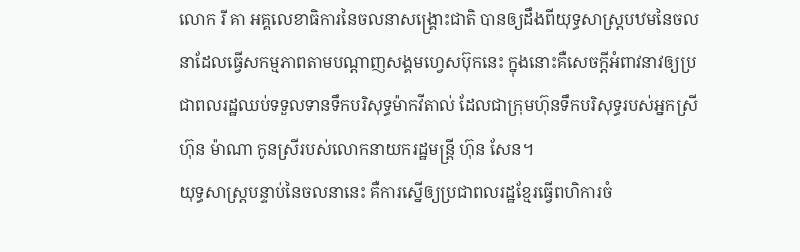លោក រី គា អគ្គលេខាធិការនៃចលនាសង្គ្រោះជាតិ បានឲ្យដឹងពីយុទ្ធសាស្ត្របឋមនៃចលនាដែលធ្វើសកម្មភាពតាមបណ្តាញសង្គមហ្វេសប៊ុកនេះ ក្នុងនោះគឺសេចក្តីអំពាវនាវឲ្យប្រជាពលរដ្ឋឈប់ទទួលទានទឹកបរិសុទ្ធម៉ាកវីតាល់ ដែលជាក្រុមហ៊ុនទឹកបរិសុទ្ធរបស់អ្នកស្រី ហ៊ុន ម៉ាណា កូនស្រីរបស់លោកនាយករដ្ឋមន្រ្តី ហ៊ុន សែន។
យុទ្ធសាស្ត្របន្ទាប់នៃចលនានេះ គឺការស្នើឲ្យប្រជាពលរដ្ឋខ្មែរធ្វើពហិការចំ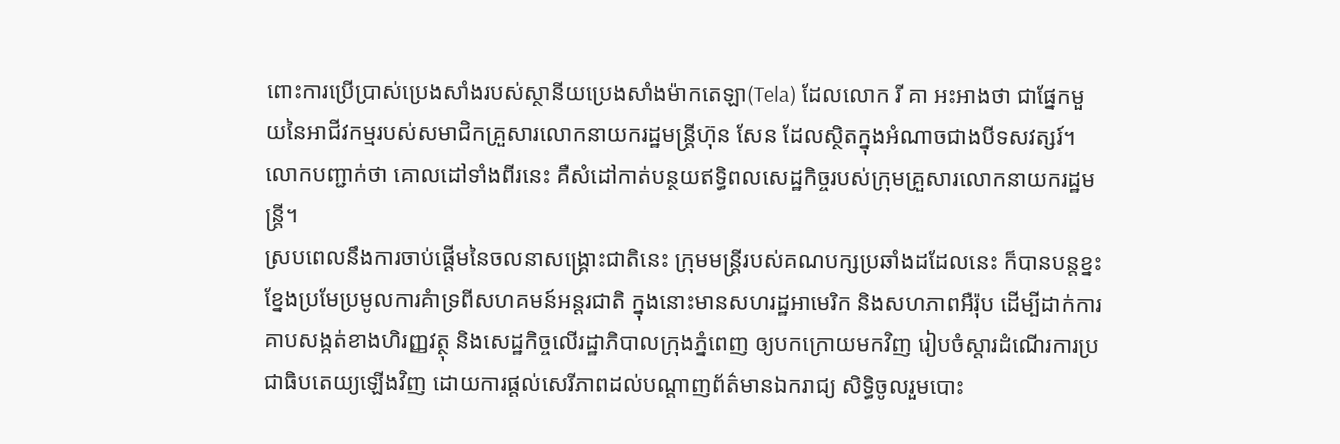ពោះការប្រើប្រាស់ប្រេងសាំងរបស់ស្ថានីយប្រេងសាំងម៉ាកតេឡា(Tela) ដែលលោក រី គា អះអាងថា ជាផ្នែកមួយនៃអាជីវកម្មរបស់សមាជិកគ្រួសារលោកនាយករដ្ឋមន្ត្រីហ៊ុន សែន ដែលស្ថិតក្នុងអំណាចជាងបីទសវត្សរ៍។ លោកបញ្ជាក់ថា គោលដៅទាំងពីរនេះ គឺសំដៅកាត់បន្ថយឥទ្ធិពលសេដ្ឋកិច្ចរបស់ក្រុមគ្រួសារលោកនាយករដ្ឋមន្ត្រី។
ស្របពេលនឹងការចាប់ផ្តើមនៃចលនាសង្គ្រោះជាតិនេះ ក្រុមមន្ត្រីរបស់គណបក្សប្រឆាំងដដែលនេះ ក៏បានបន្តខ្នះខ្នែងប្រមែប្រមូលការគំាទ្រពីសហគមន៍អន្តរជាតិ ក្នុងនោះមានសហរដ្ឋអាមេរិក និងសហភាពអឺរ៉ុប ដើម្បីដាក់ការគាបសង្កត់ខាងហិរញ្ញវត្ថុ និងសេដ្ឋកិច្ចលើរដ្ឋាភិបាលក្រុងភ្នំពេញ ឲ្យបកក្រោយមកវិញ រៀបចំស្តារដំណើរការប្រជាធិបតេយ្យឡើងវិញ ដោយការផ្តល់សេរីភាពដល់បណ្តាញព័ត៌មានឯករាជ្យ សិទ្ធិចូលរួមបោះ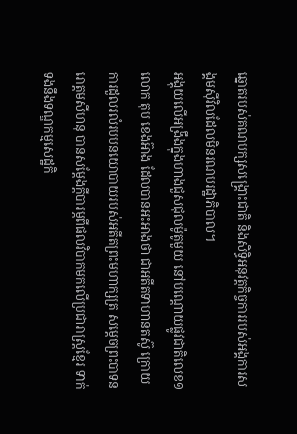ឆ្នោតរបស់គណបក្សសង្គ្រោះជាតិ និងសិទ្ធិអនុវត្តកិច្ចការរបស់អង្គការសង្គមស៊ីវិលដែលមិនរណបរដ្ឋាភិបាល។
អង្គុយលើអង្រឹងក្នុងហាងជួសជុលម៉ូតូមួយ នៅបណ្តោយផ្លូវជាតិលេខ១ លោក តុប ខេងអ៊ាង ដែលបានអះអាងថា ជាអតីតទាហានតស៊ូ ក្រោយការដួលរលំរបបនយោបាយរបស់អតីតព្រះមហាក្សត្រ សម្តេចព្រះបាទនរោត្តមសីហនុ បានសម្តែងក្តីបារម្ភពីផលវិបាកមកលើប្រជារាស្ត្រខ្មែរ ទាក់ទងនឹងទណ្ឌកម្មសេដ្ឋកិ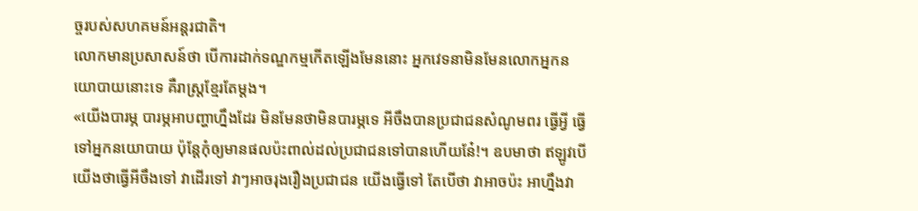ច្ចរបស់សហគមន៍អន្តរជាតិ។
លោកមានប្រសាសន៍ថា បើការដាក់ទណ្ឌកម្មកើតឡើងមែននោះ អ្នកវេទនាមិនមែនលោកអ្នកនយោបាយនោះទេ គឺរាស្ត្រខ្មែរតែម្តង។
«យើងបារម្ភ បារម្ភអាបញ្ហាហ្នឹងដែរ មិនមែនថាមិនបារម្ភទេ អីចឹងបានប្រជាជនសំណូមពរ ធ្វើអ្វី ធ្វើទៅអ្នកនយោបាយ ប៉ុន្តែកុំឲ្យមានផលប៉ះពាល់ដល់ប្រជាជនទៅបានហើយនែ៎!។ ឧបមាថា ឥឡូវបើយើងថាធ្វើអីចឹងទៅ វាដើរទៅ វាៗអាចរុងរឿងប្រជាជន យើងធ្វើទៅ តែបើថា វាអាចប៉ះ អាហ្នឹងវា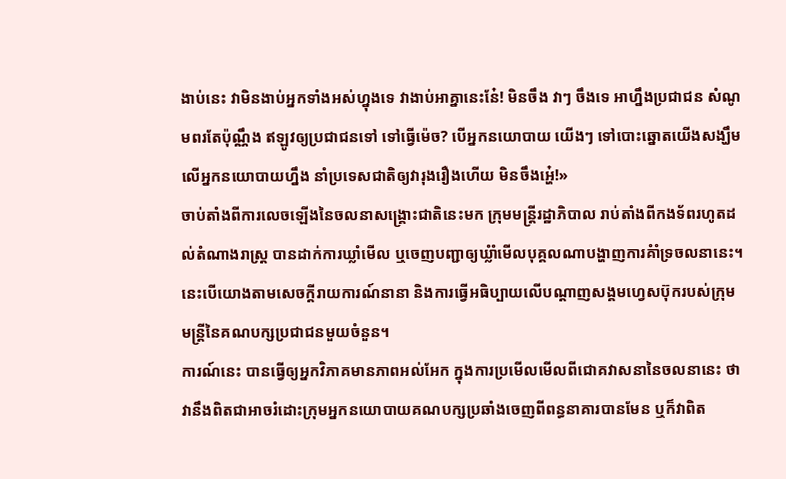ងាប់នេះ វាមិនងាប់អ្នកទាំងអស់ហ្នុងទេ វាងាប់អាគ្នានេះនែ៎! មិនចឹង វាៗ ចឹងទេ អាហ្នឹងប្រជាជន សំណូមពរតែប៉ុណ្ណឹង ឥឡូវឲ្យប្រជាជនទៅ ទៅធ្វើម៉េច? បើអ្នកនយោបាយ យើងៗ ទៅបោះឆ្នោតយើងសង្ឃឹមលើអ្នកនយោបាយហ្នឹង នាំប្រទេសជាតិឲ្យវារុងរឿងហើយ មិនចឹងអ្ហេ៎!»
ចាប់តាំងពីការលេចឡើងនៃចលនាសង្គ្រោះជាតិនេះមក ក្រុមមន្ត្រីរដ្ឋាភិបាល រាប់តាំងពីកងទ័ពរហូតដល់តំណាងរាស្ត្រ បានដាក់ការឃ្លាំមើល ឬចេញបញ្ជាឲ្យឃ្លំាំមើលបុគ្គលណាបង្ហាញការគំាំទ្រចលនានេះ។ នេះបើយោងតាមសេចក្តីរាយការណ៍នានា និងការធ្វើអធិប្បាយលើបណ្តាញសង្គមហ្វេសប៊ុករបស់ក្រុមមន្ត្រីនៃគណបក្សប្រជាជនមួយចំនួន។
ការណ៍នេះ បានធ្វើឲ្យអ្នកវិភាគមានភាពអល់អែក ក្នុងការប្រមើលមើលពីជោគវាសនានៃចលនានេះ ថាវានឹងពិតជាអាចរំដោះក្រុមអ្នកនយោបាយគណបក្សប្រឆាំងចេញពីពន្ធនាគារបានមែន ឬក៏វាពិត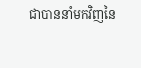ជាបាននាំមកវិញនៃ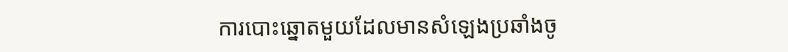ការបោះឆ្នោតមួយដែលមានសំឡេងប្រឆាំងចូ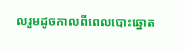លរួមដូចកាលពីពេលបោះឆ្នោត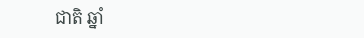ជាតិ ឆ្នាំ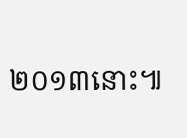២០១៣នោះ៕